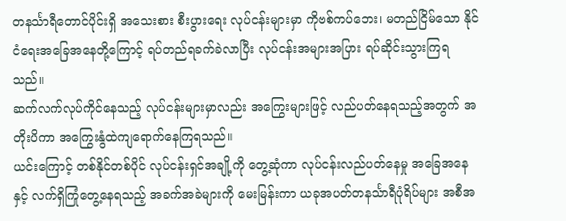တနင်္သာရီတောင်ပိုင်းရှိ အသေးစား စီးပွားရေး လုပ်ငန်းများမှာ ကိုဗစ်ကပ်ဘေး၊ မတည်ငြိမ်သော နိုင်ငံရေးအခြေအနေတို့ကြောင့် ရပ်တည်ရခက်ခဲလာပြီး လုပ်ငန်းအများအပြား ရပ်ဆိုင်းသွားကြရသည်။
ဆက်လက်လုပ်ကိုင်နေသည့် လုပ်ငန်းများမှာလည်း အကြွေးများဖြင့် လည်ပတ်နေရသည့်အတွက် အတိုးပိကာ အကြွေးနွံထဲကျရောက်နေကြရသည်။
ယင်းကြောင့် တစ်နိုင်တစ်ပိုင် လုပ်ငန်းရှင်အချို့ကို တွေ့ဆုံကာ လုပ်ငန်းလည်ပတ်နေမှု အခြေအနေနှင့် လက်ရှိကြုံတွေ့နေရသည့် အခက်အခဲများကို မေးမြန်းကာ ယခုအပတ်တနင်္သာရီပုံရိပ်များ အစီအ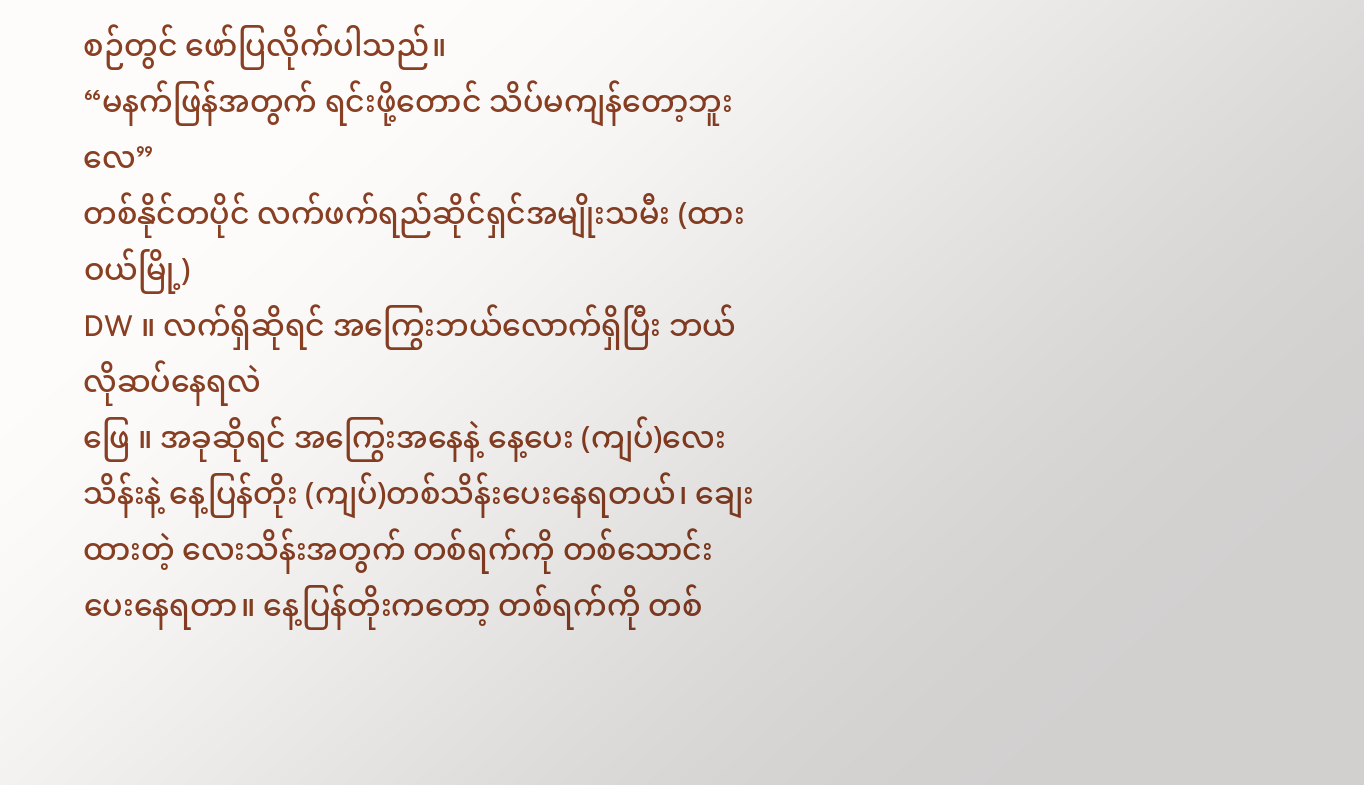စဉ်တွင် ဖော်ပြလိုက်ပါသည်။
“မနက်ဖြန်အတွက် ရင်းဖို့တောင် သိပ်မကျန်တော့ဘူးလေ”
တစ်နိုင်တပိုင် လက်ဖက်ရည်ဆိုင်ရှင်အမျိုးသမီး (ထားဝယ်မြို့)
DW ။ လက်ရှိဆိုရင် အကြွေးဘယ်လောက်ရှိပြီး ဘယ်လိုဆပ်နေရလဲ
ဖြေ ။ အခုဆိုရင် အကြွေးအနေနဲ့ နေ့ပေး (ကျပ်)လေးသိန်းနဲ့ နေ့ပြန်တိုး (ကျပ်)တစ်သိန်းပေးနေရတယ်၊ ချေးထားတဲ့ လေးသိန်းအတွက် တစ်ရက်ကို တစ်သောင်းပေးနေရတာ။ နေ့ပြန်တိုးကတော့ တစ်ရက်ကို တစ်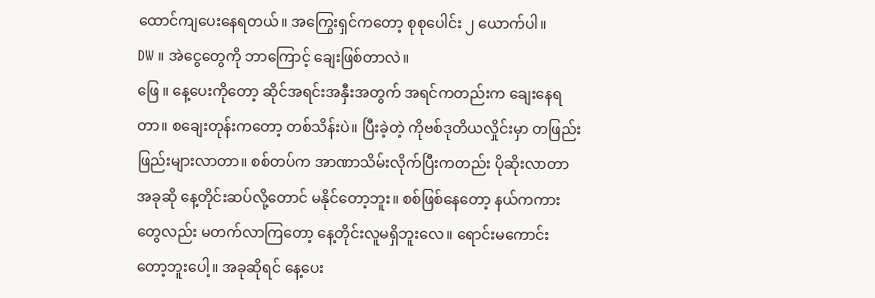ထောင်ကျပေးနေရတယ်။ အကြွေးရှင်ကတော့ စုစုပေါင်း ၂ ယောက်ပါ။
DW ။ အဲငွေတွေကို ဘာကြောင့် ချေးဖြစ်တာလဲ။
ဖြေ ။ နေ့ပေးကိုတော့ ဆိုင်အရင်းအနှီးအတွက် အရင်ကတည်းက ချေးနေရတာ။ စချေးတုန်းကတော့ တစ်သိန်းပဲ။ ပြီးခဲ့တဲ့ ကိုဗစ်ဒုတိယလှိုင်းမှာ တဖြည်းဖြည်းများလာတာ။ စစ်တပ်က အာဏာသိမ်းလိုက်ပြီးကတည်း ပိုဆိုးလာတာ အခုဆို နေ့တိုင်းဆပ်လို့တောင် မနိုင်တော့ဘူး။ စစ်ဖြစ်နေတော့ နယ်ကကားတွေလည်း မတက်လာကြတော့ နေ့တိုင်းလူမရှိဘူးလေ။ ရောင်းမကောင်းတော့ဘူးပေါ့။ အခုဆိုရင် နေ့ပေး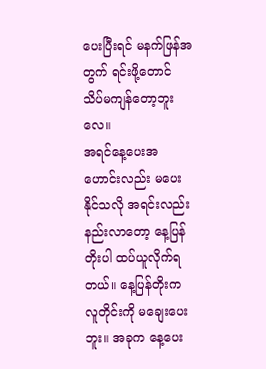ပေးပြီးရင် မနက်ဖြန်အတွက် ရင်းဖို့တောင် သိပ်မကျန်တော့ဘူးလေ။
အရင်နေ့ပေးအဟောင်းလည်း မပေးနိုင်သလို အရင်းလည်းနည်းလာတော့ နေ့ပြန်တိုးပါ ထပ်ယူလိုက်ရတယ်။ နေ့ပြန်တိုးက လူတိုင်းကို မချေးပေးဘူး။ အခုက နေ့ပေး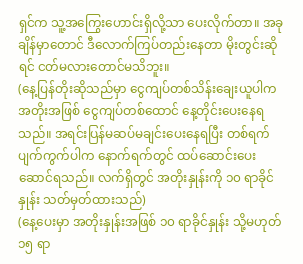ရှင်က သူ့အကြွေးဟောင်းရှိလို့သာ ပေးလိုက်တာ။ အခုချိန်မှာတောင် ဒီလောက်ကြပ်တည်းနေတာ မိုးတွင်းဆိုရင် ငတ်မလားတောင်မသိဘူး။
(နေ့ပြန်တိုးဆိုသည်မှာ ငွေကျပ်တစ်သိန်းချေးယူပါက အတိုးအဖြစ် ငွေကျပ်တစ်ထောင် နေ့တိုင်းပေးနေရသည်။ အရင်းပြန်မဆပ်မချင်းပေးနေရပြီး တစ်ရက်ပျက်ကွက်ပါက နောက်ရက်တွင် ထပ်ဆောင်းပေးဆောင်ရသည်။ လက်ရှိတွင် အတိုးနှုန်းကို ၁၀ ရာခိုင်နှုန်း သတ်မှတ်ထားသည်)
(နေ့ပေးမှာ အတိုးနှုန်းအဖြစ် ၁၀ ရာခိုင်နှုန်း သို့မဟုတ် ၁၅ ရာ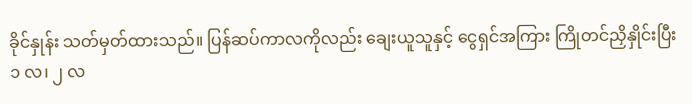ခိုင်နှုန်း သတ်မှတ်ထားသည်။ ပြန်ဆပ်ကာလကိုလည်း ချေးယူသူနှင့် ငွေရှင်အကြား ကြိုတင်ညှိနှိုင်းပြီး ၁ လ၊ ၂ လ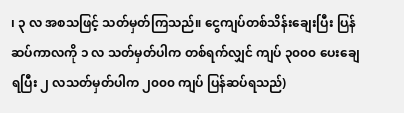၊ ၃ လ အစသဖြင့် သတ်မှတ်ကြသည်။ ငွေကျပ်တစ်သိန်းချေးပြီး ပြန်ဆပ်ကာလကို ၁ လ သတ်မှတ်ပါက တစ်ရက်လျှင် ကျပ် ၃၀၀၀ ပေးချေရပြီး ၂ လသတ်မှတ်ပါက ၂၀၀၀ ကျပ် ပြန်ဆပ်ရသည်)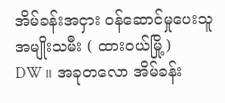အိမ်ခန်းအငှား ဝန်ဆောင်မှုပေးသူ အမျိုးသမီး ( ထားဝယ်မြို့)
DW ။ အခုတလော အိမ်ခန်း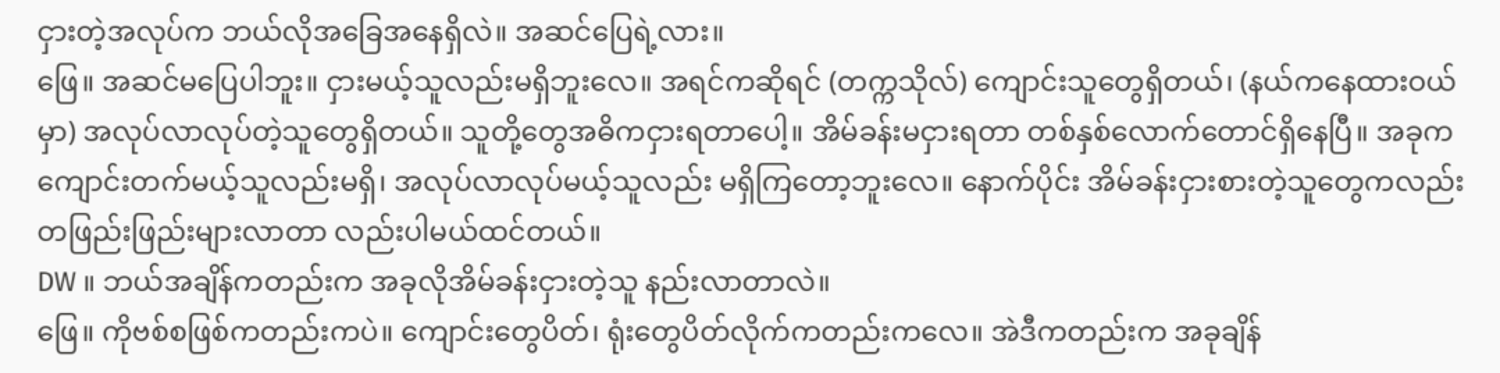ငှားတဲ့အလုပ်က ဘယ်လိုအခြေအနေရှိလဲ။ အဆင်ပြေရဲ့လား။
ဖြေ။ အဆင်မပြေပါဘူး။ ငှားမယ့်သူလည်းမရှိဘူးလေ။ အရင်ကဆိုရင် (တက္ကသိုလ်) ကျောင်းသူတွေရှိတယ်၊ (နယ်ကနေထားဝယ်မှာ) အလုပ်လာလုပ်တဲ့သူတွေရှိတယ်။ သူတို့တွေအဓိကငှားရတာပေါ့။ အိမ်ခန်းမငှားရတာ တစ်နှစ်လောက်တောင်ရှိနေပြီ။ အခုက ကျောင်းတက်မယ့်သူလည်းမရှိ၊ အလုပ်လာလုပ်မယ့်သူလည်း မရှိကြတော့ဘူးလေ။ နောက်ပိုင်း အိမ်ခန်းငှားစားတဲ့သူတွေကလည်း တဖြည်းဖြည်းများလာတာ လည်းပါမယ်ထင်တယ်။
DW ။ ဘယ်အချိန်ကတည်းက အခုလိုအိမ်ခန်းငှားတဲ့သူ နည်းလာတာလဲ။
ဖြေ။ ကိုဗစ်စဖြစ်ကတည်းကပဲ။ ကျောင်းတွေပိတ်၊ ရုံးတွေပိတ်လိုက်ကတည်းကလေ။ အဲဒီကတည်းက အခုချိန်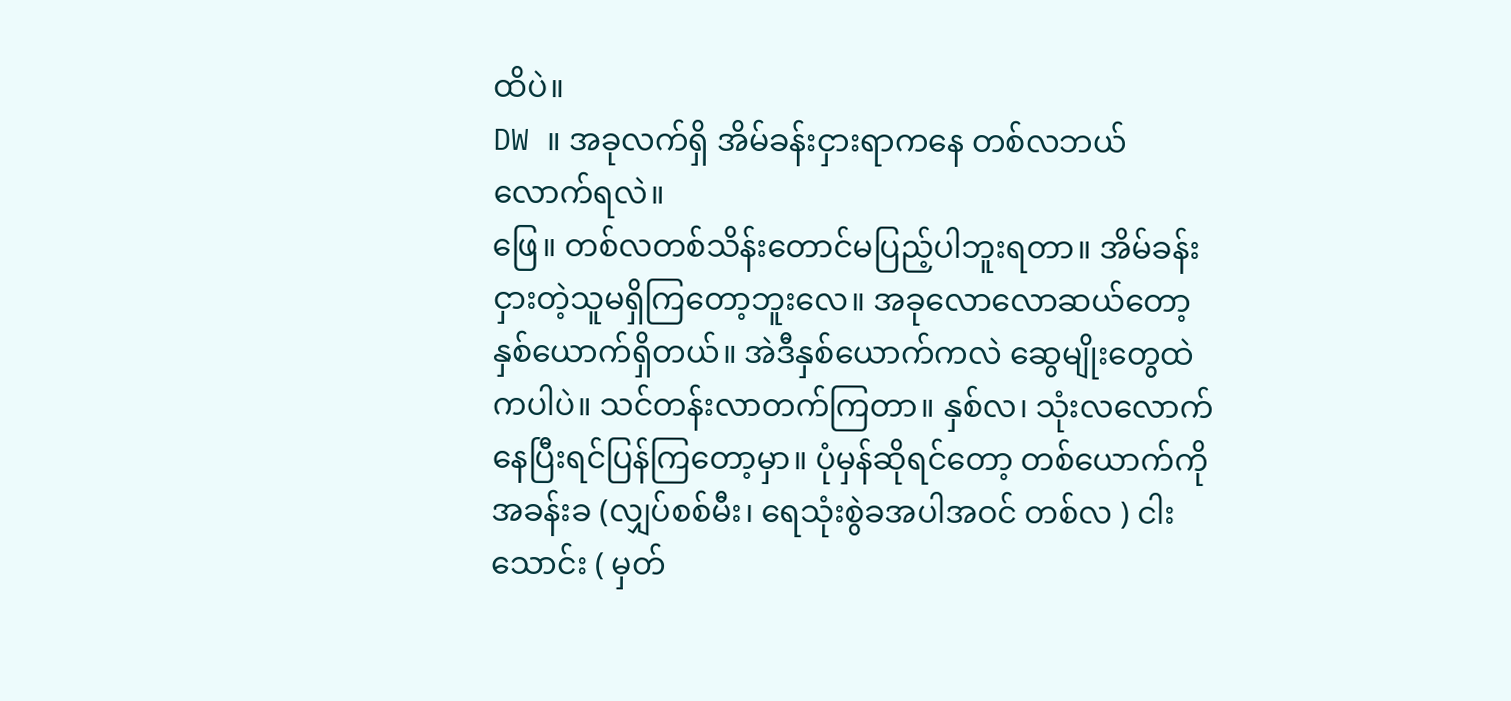ထိပဲ။
DW ။ အခုလက်ရှိ အိမ်ခန်းငှားရာကနေ တစ်လဘယ်လောက်ရလဲ။
ဖြေ။ တစ်လတစ်သိန်းတောင်မပြည့်ပါဘူးရတာ။ အိမ်ခန်းငှားတဲ့သူမရှိကြတော့ဘူးလေ။ အခုလောလောဆယ်တော့ နှစ်ယောက်ရှိတယ်။ အဲဒီနှစ်ယောက်ကလဲ ဆွေမျိုးတွေထဲကပါပဲ။ သင်တန်းလာတက်ကြတာ။ နှစ်လ၊ သုံးလလောက်နေပြီးရင်ပြန်ကြတော့မှာ။ ပုံမှန်ဆိုရင်တော့ တစ်ယောက်ကို အခန်းခ (လျှပ်စစ်မီး၊ ရေသုံးစွဲခအပါအဝင် တစ်လ ) ငါးသောင်း ( မှတ်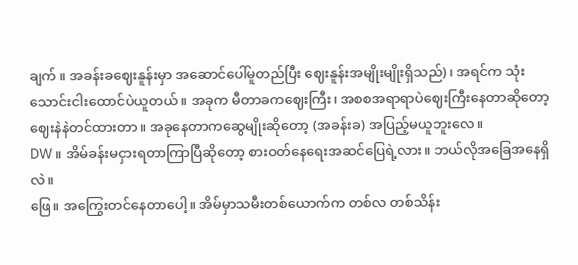ချက် ။ အခန်းခဈေးနူန်းမှာ အဆောင်ပေါ်မူတည်ပြီး ဈေးနူန်းအမျိုးမျိုးရှိသည်) ၊ အရင်က သုံးသောင်းငါးထောင်ပဲယူတယ်။ အခုက မီတာခကဈေးကြီး၊ အစစအရာရာပဲဈေးကြီးနေတာဆိုတော့ ဈေးနဲနဲတင်ထားတာ။ အခုနေတာကဆွေမျိုးဆိုတော့ (အခန်းခ) အပြည့်မယူဘူးလေ။
DW ။ အိမ်ခန်းမငှားရတာကြာပြီဆိုတော့ စားဝတ်နေရေးအဆင်ပြေရဲ့လား။ ဘယ်လိုအခြေအနေရှိလဲ။
ဖြေ။ အကြွေးတင်နေတာပေါ့။ အိမ်မှာသမီးတစ်ယောက်က တစ်လ တစ်သိန်း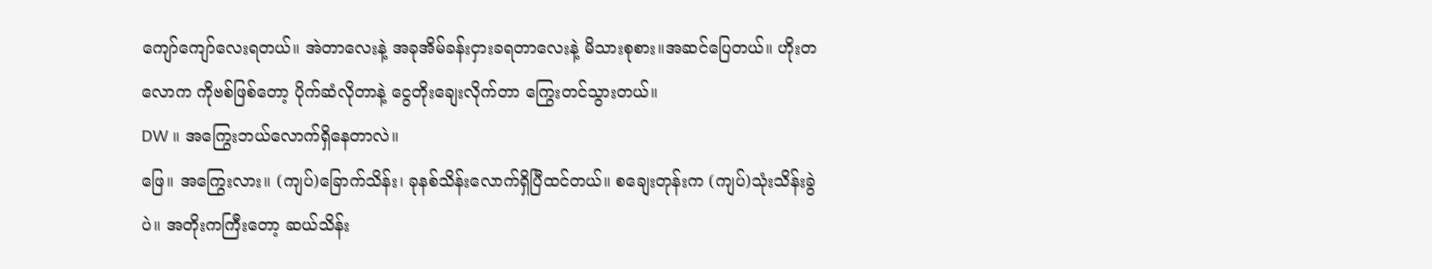ကျော်ကျော်လေးရတယ်။ အဲတာလေးနဲ့ အခုအိမ်ခန်းငှားခရတာလေးနဲ့ မိသားစုစား။အဆင်ပြေတယ်။ ဟိုးတလောက ကိုဗစ်ဖြစ်တော့ ပိုက်ဆံလိုတာနဲ့ ငွေတိုးချေးလိုက်တာ ကြွေးတင်သွားတယ်။
DW ။ အကြွေးဘယ်လောက်ရှိနေတာလဲ။
ဖြေ။ အကြွေးလား။ (ကျပ်)ခြောက်သိန်း၊ ခုနစ်သိန်းလောက်ရှိပြီထင်တယ်။ စချေးတုန်းက (ကျပ်)သုံးသိန်းခွဲပဲ။ အတိုးကကြီးတော့ ဆယ်သိန်း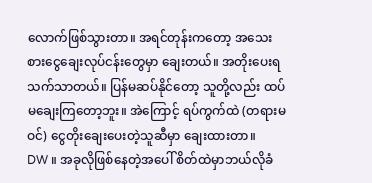လောက်ဖြစ်သွားတာ။ အရင်တုန်းကတော့ အသေးစားငွေချေးလုပ်ငန်းတွေမှာ ချေးတယ်။ အတိုးပေးရသက်သာတယ်။ ပြန်မဆပ်နိုင်တော့ သူတို့လည်း ထပ်မချေးကြတော့ဘူး။ အဲကြောင့် ရပ်ကွက်ထဲ (တရားမဝင်) ငွေတိုးချေးပေးတဲ့သူဆီမှာ ချေးထားတာ။
DW ။ အခုလိုဖြစ်နေတဲ့အပေါ် စိတ်ထဲမှာဘယ်လိုခံ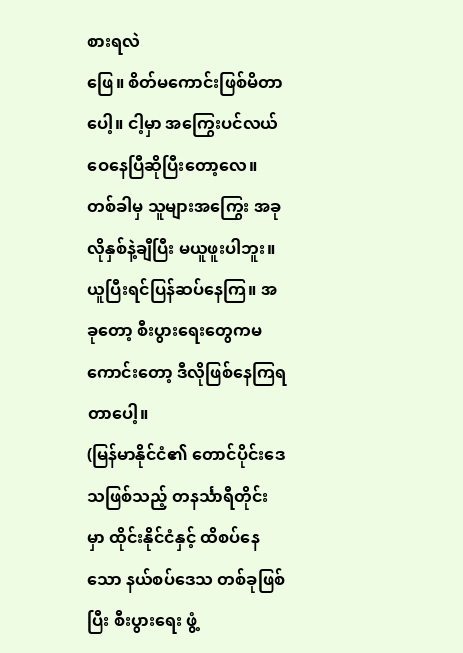စားရလဲ
ဖြေ။ စိတ်မကောင်းဖြစ်မိတာပေါ့။ ငါ့မှာ အကြွေးပင်လယ်ဝေနေပြီဆိုပြီးတော့လေ။ တစ်ခါမှ သူများအကြွေး အခုလိုနှစ်နဲ့ချီပြီး မယူဖူးပါဘူး။ ယူပြီးရင်ပြန်ဆပ်နေကြ။ အခုတော့ စီးပွားရေးတွေကမကောင်းတော့ ဒီလိုဖြစ်နေကြရတာပေါ့။
(မြန်မာနိုင်ငံ၏ တောင်ပိုင်းဒေသဖြစ်သည့် တနင်္သာရီတိုင်းမှာ ထိုင်းနိုင်ငံနှင့် ထိစပ်နေသော နယ်စပ်ဒေသ တစ်ခုဖြစ်ပြီး စီးပွားရေး ဖွံ့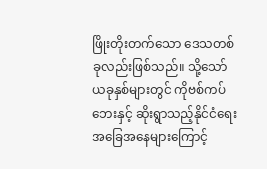ဖြိုးတိုးတက်သော ဒေသတစ်ခုလည်းဖြစ်သည်။ သို့သော်ယခုနှစ်များတွင် ကိုဗစ်ကပ်ဘေးနှင့် ဆိုးရွာသည့်နိုင်ငံရေး အခြေအနေများကြောင့်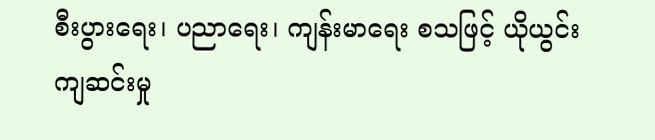စီးပွားရေး၊ ပညာရေး၊ ကျန်းမာရေး စသဖြင့် ယိုယွင်းကျဆင်းမှု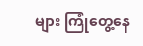များ ကြုံတွေ့နေ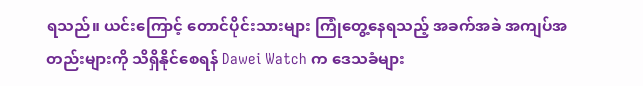ရသည်။ ယင်းကြောင့် တောင်ပိုင်းသားများ ကြုံတွေ့နေရသည့် အခက်အခဲ အကျပ်အတည်းများကို သိရှိနိုင်စေရန် Dawei Watch က ဒေသခံများ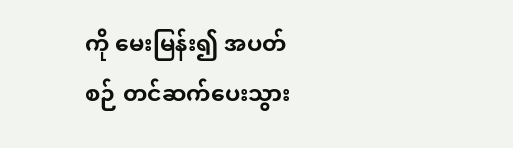ကို မေးမြန်း၍ အပတ်စဉ် တင်ဆက်ပေးသွား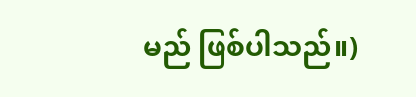မည် ဖြစ်ပါသည်။)